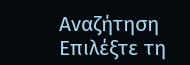Αναζήτηση
Επιλέξτε τη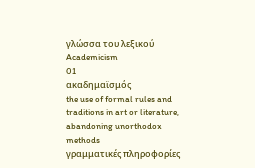γλώσσα του λεξικού
Academicism
01
ακαδημαϊσμός
the use of formal rules and traditions in art or literature, abandoning unorthodox methods
γραμματικές πληροφορίες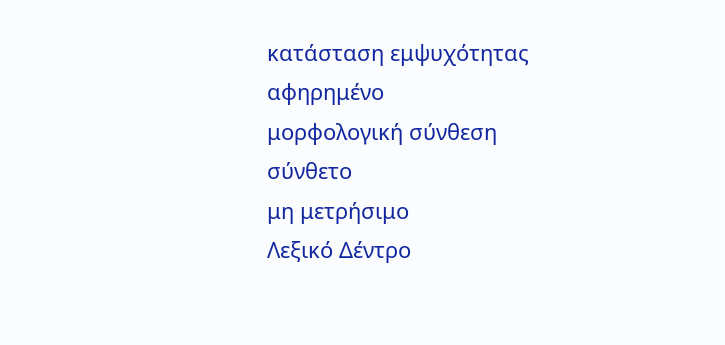κατάσταση εμψυχότητας
αφηρημένο
μορφολογική σύνθεση
σύνθετο
μη μετρήσιμο
Λεξικό Δέντρο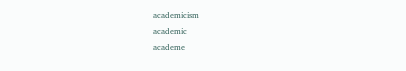academicism
academic
academe